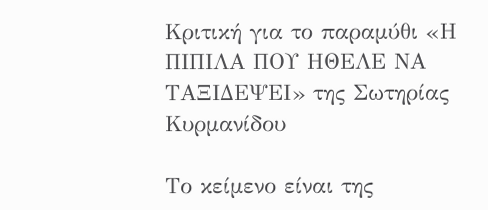Κριτική για το παραμύθι «Η ΠΙΠΙΛΑ ΠΟΥ ΗΘΕΛΕ ΝΑ ΤΑΞΙΔΕΨΕΙ» της Σωτηρίας Κυρμανίδου

Το κείμενο είναι της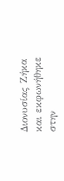Διονυσίας Ζήκα και εκφωνήθηκε στην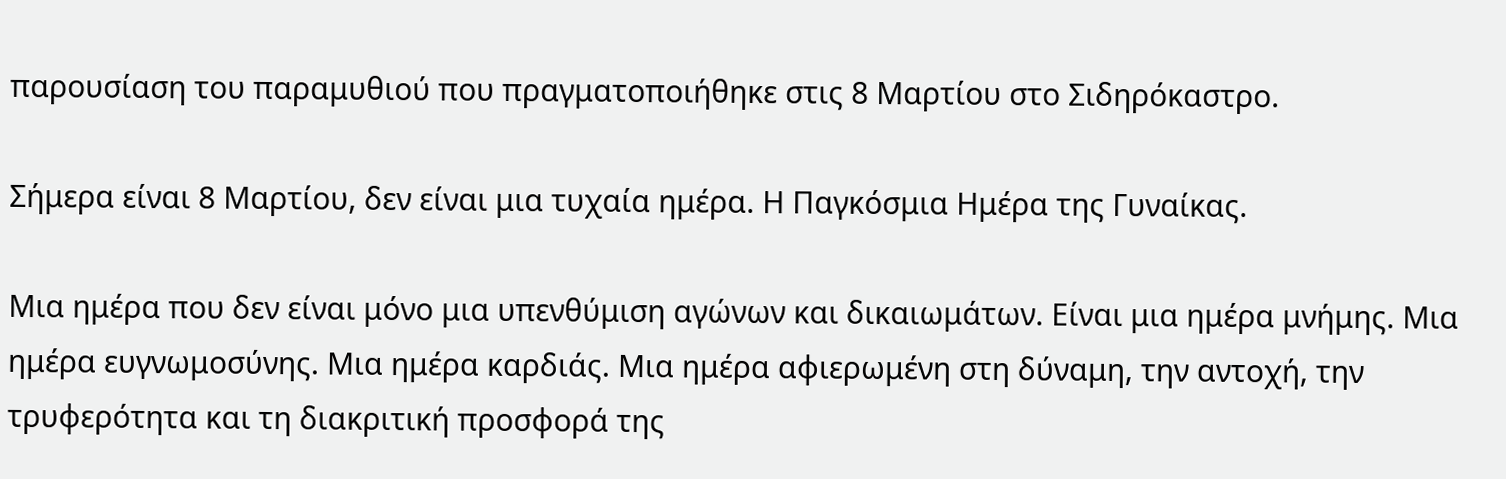παρουσίαση του παραμυθιού που πραγματοποιήθηκε στις 8 Μαρτίου στο Σιδηρόκαστρο.

Σήμερα είναι 8 Μαρτίου, δεν είναι μια τυχαία ημέρα. Η Παγκόσμια Ημέρα της Γυναίκας.

Μια ημέρα που δεν είναι μόνο μια υπενθύμιση αγώνων και δικαιωμάτων. Είναι μια ημέρα μνήμης. Μια ημέρα ευγνωμοσύνης. Μια ημέρα καρδιάς. Μια ημέρα αφιερωμένη στη δύναμη, την αντοχή, την τρυφερότητα και τη διακριτική προσφορά της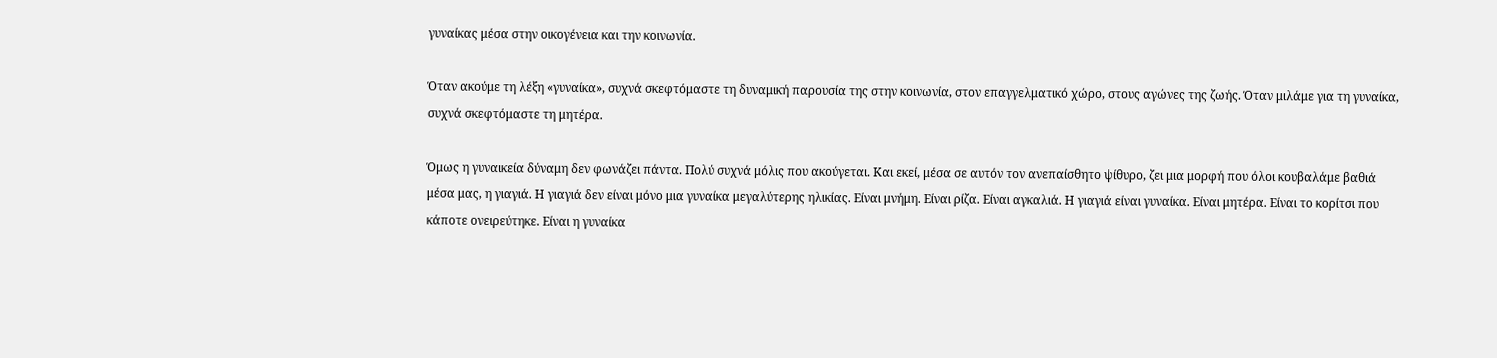γυναίκας μέσα στην οικογένεια και την κοινωνία.

Όταν ακούμε τη λέξη «γυναίκα», συχνά σκεφτόμαστε τη δυναμική παρουσία της στην κοινωνία, στον επαγγελματικό χώρο, στους αγώνες της ζωής. Όταν μιλάμε για τη γυναίκα, συχνά σκεφτόμαστε τη μητέρα.

Όμως η γυναικεία δύναμη δεν φωνάζει πάντα. Πολύ συχνά μόλις που ακούγεται. Και εκεί, μέσα σε αυτόν τον ανεπαίσθητο ψίθυρο, ζει μια μορφή που όλοι κουβαλάμε βαθιά μέσα μας, η γιαγιά. Η γιαγιά δεν είναι μόνο μια γυναίκα μεγαλύτερης ηλικίας. Είναι μνήμη. Είναι ρίζα. Είναι αγκαλιά. Η γιαγιά είναι γυναίκα. Είναι μητέρα. Είναι το κορίτσι που κάποτε ονειρεύτηκε. Είναι η γυναίκα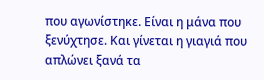που αγωνίστηκε. Είναι η μάνα που ξενύχτησε. Και γίνεται η γιαγιά που απλώνει ξανά τα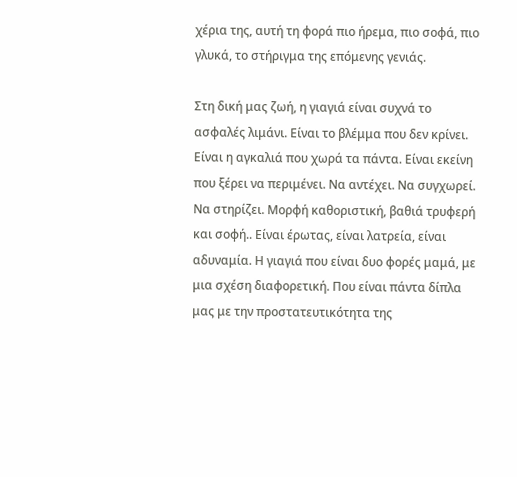χέρια της, αυτή τη φορά πιο ήρεμα, πιο σοφά, πιο γλυκά, το στήριγμα της επόμενης γενιάς.

Στη δική μας ζωή, η γιαγιά είναι συχνά το ασφαλές λιμάνι. Είναι το βλέμμα που δεν κρίνει. Είναι η αγκαλιά που χωρά τα πάντα. Είναι εκείνη που ξέρει να περιμένει. Να αντέχει. Να συγχωρεί. Να στηρίζει. Μορφή καθοριστική, βαθιά τρυφερή και σοφή.. Είναι έρωτας, είναι λατρεία, είναι αδυναμία. Η γιαγιά που είναι δυο φορές μαμά, με μια σχέση διαφορετική. Που είναι πάντα δίπλα μας με την προστατευτικότητα της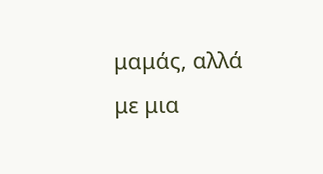μαμάς, αλλά με μια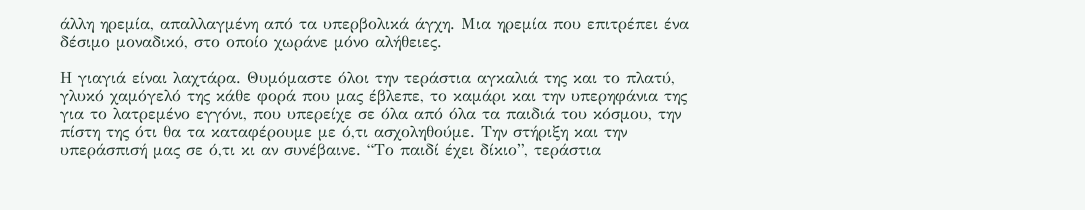άλλη ηρεμία, απαλλαγμένη από τα υπερβολικά άγχη. Μια ηρεμία που επιτρέπει ένα δέσιμο μοναδικό, στο οποίο χωράνε μόνο αλήθειες.

Η γιαγιά είναι λαχτάρα. Θυμόμαστε όλοι την τεράστια αγκαλιά της και το πλατύ, γλυκό χαμόγελό της κάθε φορά που μας έβλεπε, το καμάρι και την υπερηφάνια της για το λατρεμένο εγγόνι, που υπερείχε σε όλα από όλα τα παιδιά του κόσμου, την πίστη της ότι θα τα καταφέρουμε με ό,τι ασχοληθούμε. Την στήριξη και την υπεράσπισή μας σε ό,τι κι αν συνέβαινε. “Το παιδί έχει δίκιο”, τεράστια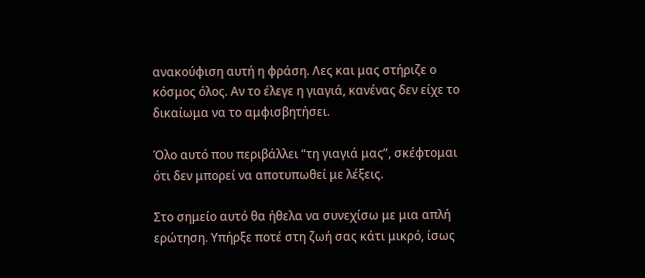ανακούφιση αυτή η φράση. Λες και μας στήριζε ο κόσμος όλος. Αν το έλεγε η γιαγιά, κανένας δεν είχε το δικαίωμα να το αμφισβητήσει.

Όλο αυτό που περιβάλλει “τη γιαγιά μας”, σκέφτομαι ότι δεν μπορεί να αποτυπωθεί με λέξεις.

Στο σημείο αυτό θα ήθελα να συνεχίσω με μια απλή ερώτηση. Υπήρξε ποτέ στη ζωή σας κάτι μικρό, ίσως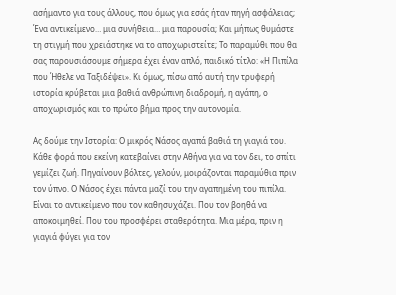ασήμαντο για τους άλλους, που όμως για εσάς ήταν πηγή ασφάλειας; Ένα αντικείμενο… μια συνήθεια… μια παρουσία; Και μήπως θυμάστε τη στιγμή που χρειάστηκε να το αποχωριστείτε; Το παραμύθι που θα σας παρουσιάσουμε σήμερα έχει έναν απλό, παιδικό τίτλο: «Η Πιπίλα που Ήθελε να Ταξιδέψει». Κι όμως, πίσω από αυτή την τρυφερή ιστορία κρύβεται μια βαθιά ανθρώπινη διαδρομή, η αγάπη, ο αποχωρισμός και το πρώτο βήμα προς την αυτονομία.

Ας δούμε την Ιστορία: Ο μικρός Νάσος αγαπά βαθιά τη γιαγιά του. Κάθε φορά που εκείνη κατεβαίνει στην Αθήνα για να τον δει, το σπίτι γεμίζει ζωή. Πηγαίνουν βόλτες, γελούν, μοιράζονται παραμύθια πριν τον ύπνο. Ο Νάσος έχει πάντα μαζί του την αγαπημένη του πιπίλα. Είναι το αντικείμενο που τον καθησυχάζει. Που τον βοηθά να αποκοιμηθεί. Που του προσφέρει σταθερότητα. Μια μέρα, πριν η γιαγιά φύγει για τον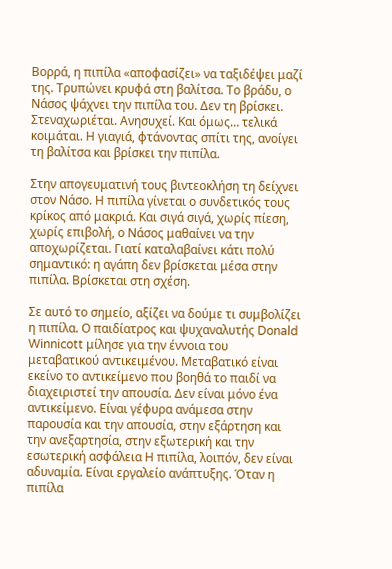Βορρά, η πιπίλα «αποφασίζει» να ταξιδέψει μαζί της. Τρυπώνει κρυφά στη βαλίτσα. Το βράδυ, ο Νάσος ψάχνει την πιπίλα του. Δεν τη βρίσκει. Στεναχωριέται. Ανησυχεί. Και όμως… τελικά κοιμάται. Η γιαγιά, φτάνοντας σπίτι της, ανοίγει τη βαλίτσα και βρίσκει την πιπίλα.

Στην απογευματινή τους βιντεοκλήση τη δείχνει στον Νάσο. Η πιπίλα γίνεται ο συνδετικός τους κρίκος από μακριά. Και σιγά σιγά, χωρίς πίεση, χωρίς επιβολή, ο Νάσος μαθαίνει να την αποχωρίζεται. Γιατί καταλαβαίνει κάτι πολύ σημαντικό: η αγάπη δεν βρίσκεται μέσα στην πιπίλα. Βρίσκεται στη σχέση.

Σε αυτό το σημείο, αξίζει να δούμε τι συμβολίζει η πιπίλα. Ο παιδίατρος και ψυχαναλυτής Donald Winnicott μίλησε για την έννοια του μεταβατικού αντικειμένου. Μεταβατικό είναι εκείνο το αντικείμενο που βοηθά το παιδί να διαχειριστεί την απουσία. Δεν είναι μόνο ένα αντικείμενο. Είναι γέφυρα ανάμεσα στην παρουσία και την απουσία, στην εξάρτηση και την ανεξαρτησία, στην εξωτερική και την εσωτερική ασφάλεια Η πιπίλα, λοιπόν, δεν είναι αδυναμία. Είναι εργαλείο ανάπτυξης. Όταν η πιπίλα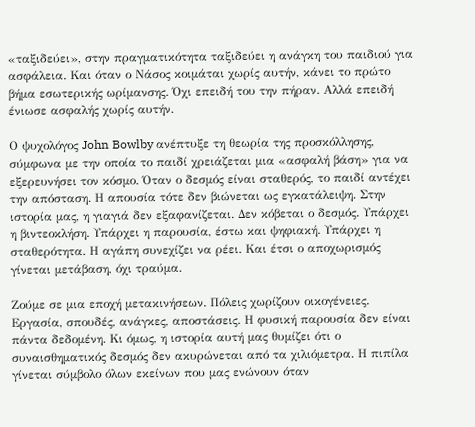«ταξιδεύει», στην πραγματικότητα ταξιδεύει η ανάγκη του παιδιού για ασφάλεια. Και όταν ο Νάσος κοιμάται χωρίς αυτήν, κάνει το πρώτο βήμα εσωτερικής ωρίμανσης. Όχι επειδή του την πήραν. Αλλά επειδή ένιωσε ασφαλής χωρίς αυτήν.

Ο ψυχολόγος John Bowlby ανέπτυξε τη θεωρία της προσκόλλησης, σύμφωνα με την οποία το παιδί χρειάζεται μια «ασφαλή βάση» για να εξερευνήσει τον κόσμο. Όταν ο δεσμός είναι σταθερός, το παιδί αντέχει την απόσταση. Η απουσία τότε δεν βιώνεται ως εγκατάλειψη. Στην ιστορία μας, η γιαγιά δεν εξαφανίζεται. Δεν κόβεται ο δεσμός. Υπάρχει η βιντεοκλήση. Υπάρχει η παρουσία, έστω και ψηφιακή. Υπάρχει η σταθερότητα. Η αγάπη συνεχίζει να ρέει. Και έτσι ο αποχωρισμός γίνεται μετάβαση, όχι τραύμα.

Ζούμε σε μια εποχή μετακινήσεων. Πόλεις χωρίζουν οικογένειες. Εργασία, σπουδές, ανάγκες, αποστάσεις. Η φυσική παρουσία δεν είναι πάντα δεδομένη. Κι όμως, η ιστορία αυτή μας θυμίζει ότι ο συναισθηματικός δεσμός δεν ακυρώνεται από τα χιλιόμετρα. Η πιπίλα γίνεται σύμβολο όλων εκείνων που μας ενώνουν όταν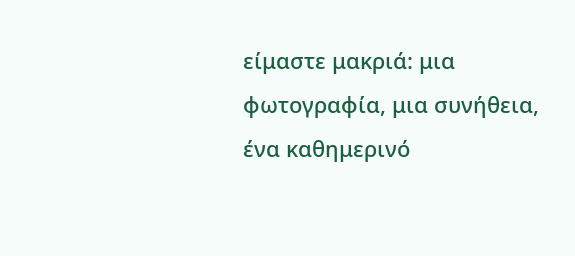είμαστε μακριά: μια φωτογραφία, μια συνήθεια, ένα καθημερινό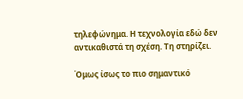τηλεφώνημα. Η τεχνολογία εδώ δεν αντικαθιστά τη σχέση. Τη στηρίζει.

Όμως ίσως το πιο σημαντικό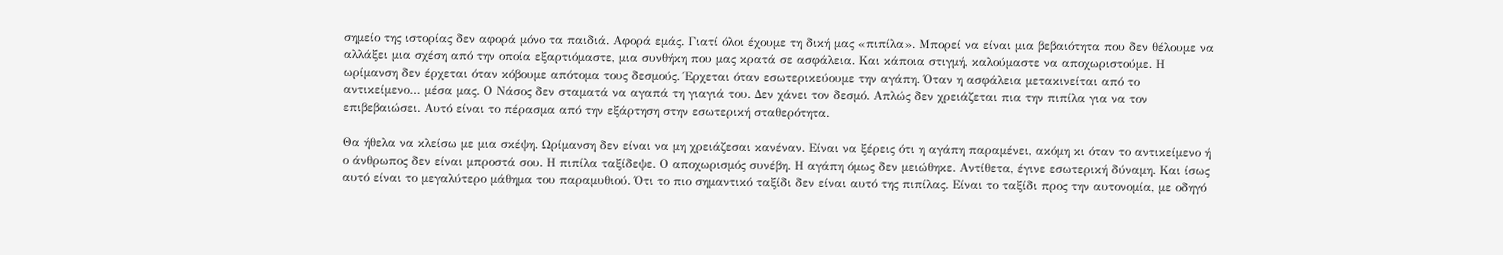σημείο της ιστορίας δεν αφορά μόνο τα παιδιά. Αφορά εμάς. Γιατί όλοι έχουμε τη δική μας «πιπίλα». Μπορεί να είναι μια βεβαιότητα που δεν θέλουμε να αλλάξει μια σχέση από την οποία εξαρτιόμαστε, μια συνθήκη που μας κρατά σε ασφάλεια. Και κάποια στιγμή, καλούμαστε να αποχωριστούμε. Η ωρίμανση δεν έρχεται όταν κόβουμε απότομα τους δεσμούς. Έρχεται όταν εσωτερικεύουμε την αγάπη. Όταν η ασφάλεια μετακινείται από το αντικείμενο… μέσα μας. Ο Νάσος δεν σταματά να αγαπά τη γιαγιά του. Δεν χάνει τον δεσμό. Απλώς δεν χρειάζεται πια την πιπίλα για να τον επιβεβαιώσει. Αυτό είναι το πέρασμα από την εξάρτηση στην εσωτερική σταθερότητα.

Θα ήθελα να κλείσω με μια σκέψη. Ωρίμανση δεν είναι να μη χρειάζεσαι κανέναν. Είναι να ξέρεις ότι η αγάπη παραμένει, ακόμη κι όταν το αντικείμενο ή ο άνθρωπος δεν είναι μπροστά σου. Η πιπίλα ταξίδεψε. Ο αποχωρισμός συνέβη. Η αγάπη όμως δεν μειώθηκε. Αντίθετα, έγινε εσωτερική δύναμη. Και ίσως αυτό είναι το μεγαλύτερο μάθημα του παραμυθιού. Ότι το πιο σημαντικό ταξίδι δεν είναι αυτό της πιπίλας. Είναι το ταξίδι προς την αυτονομία, με οδηγό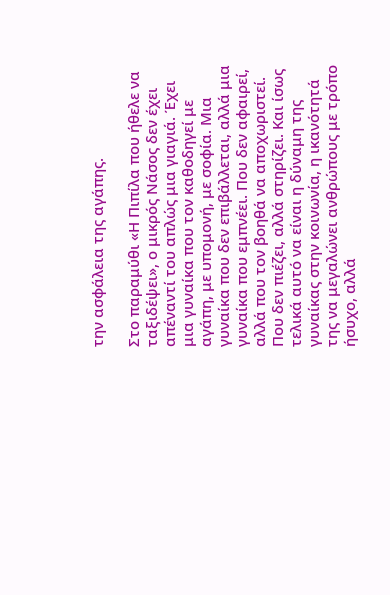την ασφάλεια της αγάπης.

Στο παραμύθι «Η Πιπίλα που ήθελε να ταξιδέψει», ο μικρός Νάσος δεν έχει απέναντί του απλώς μια γιαγιά. Έχει μια γυναίκα που τον καθοδηγεί με αγάπη, με υπομονή, με σοφία. Μια γυναίκα που δεν επιβάλλεται, αλλά μια γυναίκα που εμπνέει. Που δεν αφαιρεί, αλλά που τον βοηθά να αποχωριστεί. Που δεν πιέζει, αλλά στηρίζει. Και ίσως τελικά αυτό να είναι η δύναμη της γυναίκας στην κοινωνία, η ικανότητά της να μεγαλώνει ανθρώπους με τρόπο ήσυχο, αλλά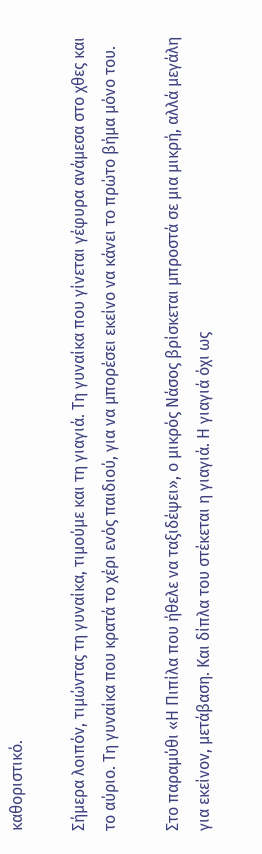καθοριστικό.

Σήμερα λοιπόν, τιμώντας τη γυναίκα, τιμούμε και τη γιαγιά. Τη γυναίκα που γίνεται γέφυρα ανάμεσα στο χθες και το αύριο. Τη γυναίκα που κρατά το χέρι ενός παιδιού, για να μπορέσει εκείνο να κάνει το πρώτο βήμα μόνο του.

Στο παραμύθι «Η Πιπίλα που ήθελε να ταξιδέψει», ο μικρός Νάσος βρίσκεται μπροστά σε μια μικρή, αλλά μεγάλη για εκείνον, μετάβαση. Και δίπλα του στέκεται η γιαγιά. Η γιαγιά όχι ως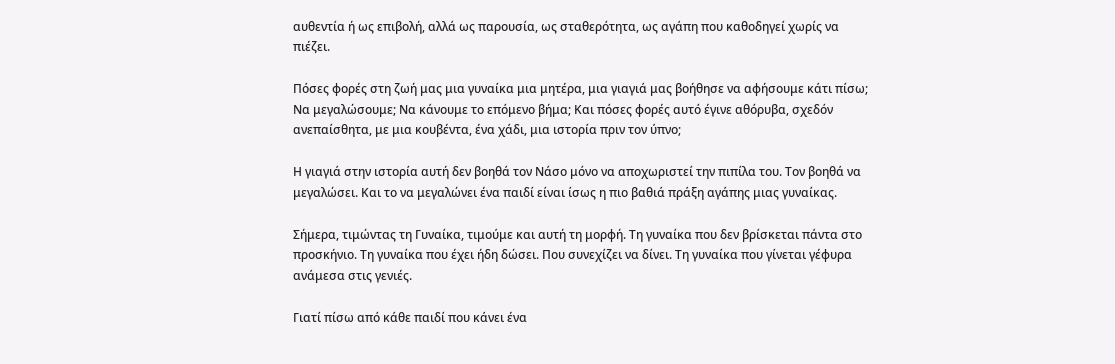αυθεντία ή ως επιβολή, αλλά ως παρουσία, ως σταθερότητα, ως αγάπη που καθοδηγεί χωρίς να πιέζει.

Πόσες φορές στη ζωή μας μια γυναίκα μια μητέρα, μια γιαγιά μας βοήθησε να αφήσουμε κάτι πίσω; Να μεγαλώσουμε; Να κάνουμε το επόμενο βήμα; Και πόσες φορές αυτό έγινε αθόρυβα, σχεδόν ανεπαίσθητα, με μια κουβέντα, ένα χάδι, μια ιστορία πριν τον ύπνο;

Η γιαγιά στην ιστορία αυτή δεν βοηθά τον Νάσο μόνο να αποχωριστεί την πιπίλα του. Τον βοηθά να μεγαλώσει. Και το να μεγαλώνει ένα παιδί είναι ίσως η πιο βαθιά πράξη αγάπης μιας γυναίκας.

Σήμερα, τιμώντας τη Γυναίκα, τιμούμε και αυτή τη μορφή. Τη γυναίκα που δεν βρίσκεται πάντα στο προσκήνιο. Τη γυναίκα που έχει ήδη δώσει. Που συνεχίζει να δίνει. Τη γυναίκα που γίνεται γέφυρα ανάμεσα στις γενιές.

Γιατί πίσω από κάθε παιδί που κάνει ένα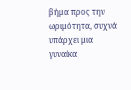βήμα προς την ωριμότητα, συχνά υπάρχει μια γυναίκα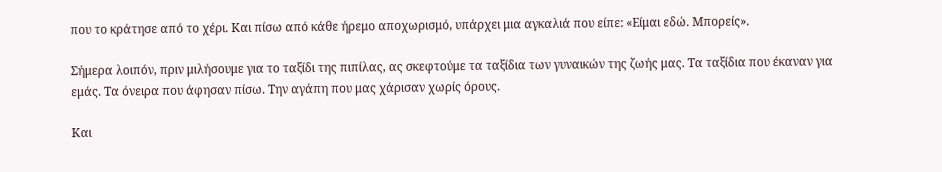που το κράτησε από το χέρι. Και πίσω από κάθε ήρεμο αποχωρισμό, υπάρχει μια αγκαλιά που είπε: «Είμαι εδώ. Μπορείς».

Σήμερα λοιπόν, πριν μιλήσουμε για το ταξίδι της πιπίλας, ας σκεφτούμε τα ταξίδια των γυναικών της ζωής μας. Τα ταξίδια που έκαναν για εμάς. Τα όνειρα που άφησαν πίσω. Την αγάπη που μας χάρισαν χωρίς όρους.

Και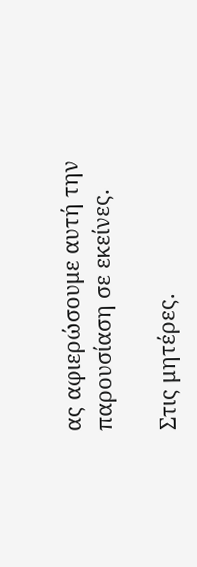ας αφιερώσουμε αυτή την παρουσίαση σε εκείνες.

Στις μητέρες.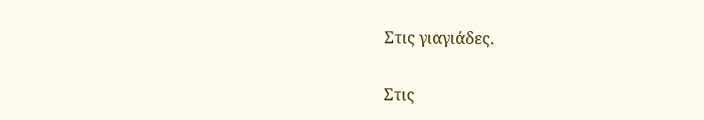Στις γιαγιάδες.

Στις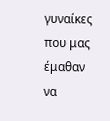γυναίκες που μας έμαθαν να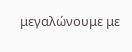μεγαλώνουμε με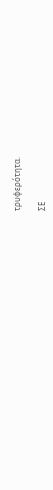τρυφερότητα.

ΣΕ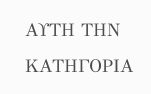ΑΥΤΗ ΤΗΝ ΚΑΤΗΓΟΡΙΑ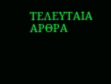ΤΕΛΕΥΤΑΙΑ ΑΡΘΡΑ